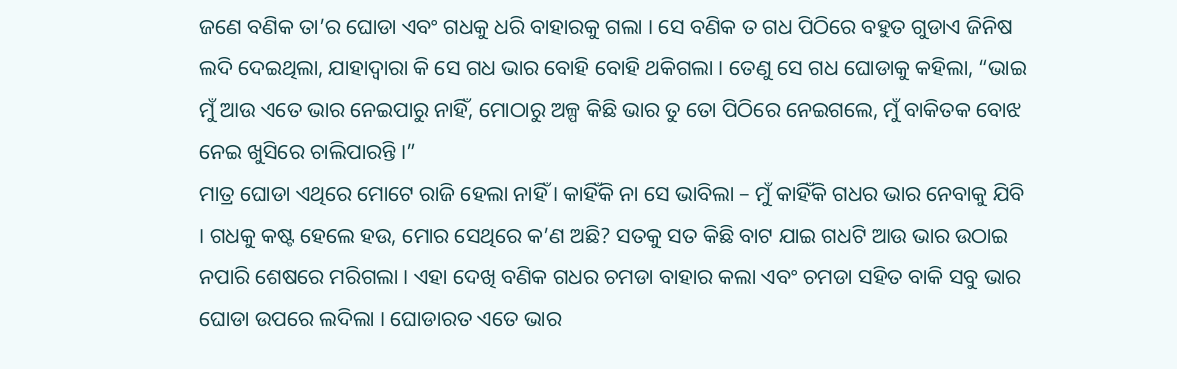ଜଣେ ବଣିକ ତା’ର ଘୋଡା ଏବଂ ଗଧକୁ ଧରି ବାହାରକୁ ଗଲା । ସେ ବଣିକ ତ ଗଧ ପିଠିରେ ବହୁତ ଗୁଡାଏ ଜିନିଷ ଲଦି ଦେଇଥିଲା, ଯାହାଦ୍ୱାରା କି ସେ ଗଧ ଭାର ବୋହି ବୋହି ଥକିଗଲା । ତେଣୁ ସେ ଗଧ ଘୋଡାକୁ କହିଲା, “ଭାଇ ମୁଁ ଆଉ ଏତେ ଭାର ନେଇପାରୁ ନାହିଁ, ମୋଠାରୁ ଅଳ୍ପ କିଛି ଭାର ତୁ ତୋ ପିଠିରେ ନେଇଗଲେ, ମୁଁ ବାକିତକ ବୋଝ ନେଇ ଖୁସିରେ ଚାଲିପାରନ୍ତି ।”
ମାତ୍ର ଘୋଡା ଏଥିରେ ମୋଟେ ରାଜି ହେଲା ନାହିଁ । କାହିଁକି ନା ସେ ଭାବିଲା – ମୁଁ କାହିଁକି ଗଧର ଭାର ନେବାକୁ ଯିବି । ଗଧକୁ କଷ୍ଟ ହେଲେ ହଉ, ମୋର ସେଥିରେ କ’ଣ ଅଛି? ସତକୁ ସତ କିଛି ବାଟ ଯାଇ ଗଧଟି ଆଉ ଭାର ଉଠାଇ ନପାରି ଶେଷରେ ମରିଗଲା । ଏହା ଦେଖି ବଣିକ ଗଧର ଚମଡା ବାହାର କଲା ଏବଂ ଚମଡା ସହିତ ବାକି ସବୁ ଭାର ଘୋଡା ଉପରେ ଲଦିଲା । ଘୋଡାରତ ଏତେ ଭାର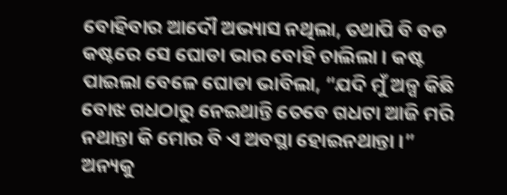ବୋହିବାର ଆଦୌ ଅଭ୍ୟାସ ନଥିଲା, ତଥାପି ବି ବଡ କଷ୍ଟରେ ସେ ଘୋଡା ଭାର ବୋହି ଚାଲିଲା । କଷ୍ଟ ପାଇଲା ବେଳେ ଘୋଡା ଭାବିଲା, “ଯଦି ମୁଁ ଅଳ୍ପ କିଛି ବୋଝ ଗଧଠାରୁ ନେଇଥାନ୍ତି ତେବେ ଗଧଟା ଆଜି ମରି ନଥାନ୍ତା କି ମୋର ବି ଏ ଅବସ୍ଥା ହୋଇନଥାନ୍ତା ।”
ଅନ୍ୟକୁ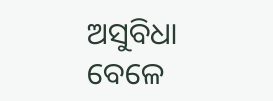ଅସୁବିଧା ବେଳେ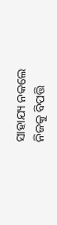ସାହାଯ୍ୟ ନକଲେ ନିଜକୁ ବିପତ୍ତି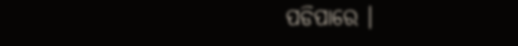ପଡିପାରେ ।